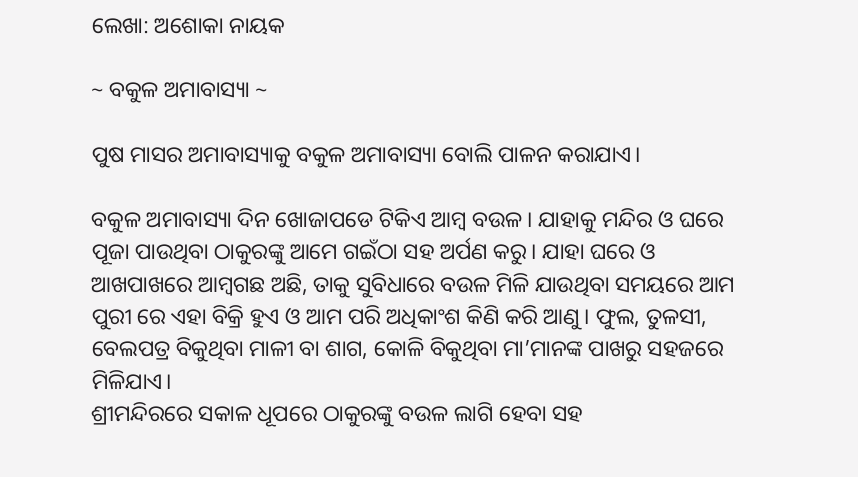ଲେଖା: ଅଶୋକା ନାୟକ

~ ବକୁଳ ଅମାବାସ୍ୟା ~

ପୁଷ ମାସର ଅମାବାସ୍ୟାକୁ ବକୁଳ ଅମାବାସ୍ୟା ବୋଲି ପାଳନ କରାଯାଏ।

ବକୁଳ ଅମାବାସ୍ୟା ଦିନ ଖୋଜାପଡେ ଟିକିଏ ଆମ୍ବ ବଉଳ। ଯାହାକୁ ମନ୍ଦିର ଓ ଘରେ ପୂଜା ପାଉଥିବା ଠାକୁରଙ୍କୁ ଆମେ ଗଇଁଠା ସହ ଅର୍ପଣ କରୁ। ଯାହା ଘରେ ଓ ଆଖପାଖରେ ଆମ୍ବଗଛ ଅଛି, ତାକୁ ସୁବିଧାରେ ବଉଳ ମିଳି ଯାଉଥିବା ସମୟରେ ଆମ ପୁରୀ ରେ ଏହା ବିକ୍ରି ହୁଏ ଓ ଆମ ପରି ଅଧିକାଂଶ କିଣି କରି ଆଣୁ। ଫୁଲ, ତୁଳସୀ, ବେଲପତ୍ର ବିକୁଥିବା ମାଳୀ ବା ଶାଗ, କୋଳି ବିକୁଥିବା ମା’ମାନଙ୍କ ପାଖରୁ ସହଜରେ ମିଳିଯାଏ।
ଶ୍ରୀମନ୍ଦିରରେ ସକାଳ ଧୂପରେ ଠାକୁରଙ୍କୁ ବଉଳ ଲାଗି ହେବା ସହ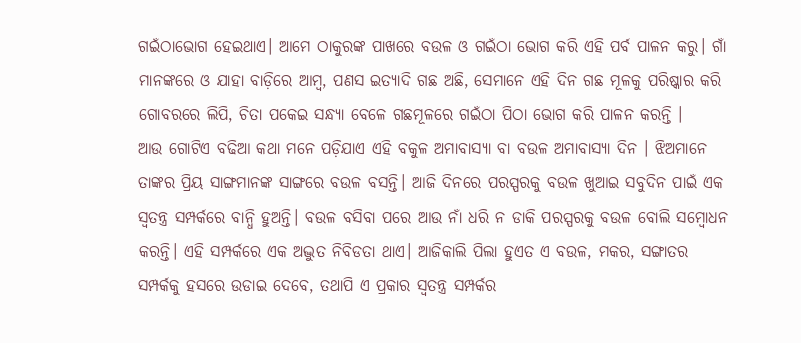ଗଇଁଠାଭୋଗ ହେଇଥାଏ। ଆମେ ଠାକୁରଙ୍କ ପାଖରେ ବଉଳ ଓ ଗଇଁଠା ଭୋଗ କରି ଏହି ପର୍ବ ପାଳନ କରୁ। ଗାଁ ମାନଙ୍କରେ ଓ ଯାହା ବାଡ଼ିରେ ଆମ୍ଵ, ପଣସ ଇତ୍ୟାଦି ଗଛ ଅଛି, ସେମାନେ ଏହି ଦିନ ଗଛ ମୂଳକୁ ପରିଷ୍କାର କରି ଗୋବରରେ ଲିପି, ଚିତା ପକେଇ ସନ୍ଧ୍ୟା ବେଳେ ଗଛମୂଳରେ ଗଇଁଠା ପିଠା ଭୋଗ କରି ପାଳନ କରନ୍ତି ।
ଆଉ ଗୋଟିଏ ବଢିଆ କଥା ମନେ ପଡ଼ିଯାଏ ଏହି ବକୁଳ ଅମାବାସ୍ୟା ବା ବଉଳ ଅମାବାସ୍ୟା ଦିନ । ଝିଅମାନେ ତାଙ୍କର ପ୍ରିୟ ସାଙ୍ଗମାନଙ୍କ ସାଙ୍ଗରେ ବଉଳ ବସନ୍ତି। ଆଜି ଦିନରେ ପରସ୍ପରକୁ ବଉଳ ଖୁଆଇ ସବୁଦିନ ପାଇଁ ଏକ ସ୍ଵତନ୍ତ୍ର ସମ୍ପର୍କରେ ବାନ୍ଧି ହୁଅନ୍ତି। ବଉଳ ବସିବା ପରେ ଆଉ ନାଁ ଧରି ନ ଡାକି ପରସ୍ପରକୁ ବଉଳ ବୋଲି ସମ୍ବୋଧନ କରନ୍ତି। ଏହି ସମ୍ପର୍କରେ ଏକ ଅଦ୍ଭୁତ ନିବିଡତା ଥାଏ। ଆଜିକାଲି ପିଲା ହୁଏତ ଏ ବଉଳ, ମକର, ସଙ୍ଗାତର ସମ୍ପର୍କକୁ ହସରେ ଉଡାଇ ଦେବେ, ତଥାପି ଏ ପ୍ରକାର ସ୍ଵତନ୍ତ୍ର ସମ୍ପର୍କର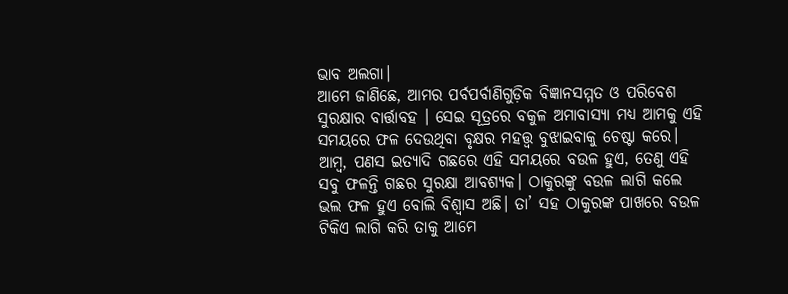ଭାବ ଅଲଗା।
ଆମେ ଜାଣିଛେ, ଆମର ପର୍ବପର୍ବାଣିଗୁଡ଼ିକ ବିଜ୍ଞାନସମ୍ମତ ଓ ପରିବେଶ ସୁରକ୍ଷାର ବାର୍ତ୍ତାବହ । ସେଇ ସୂତ୍ରରେ ବକୁଳ ଅମାବାସ୍ୟା ମଧ୍ୟ ଆମକୁ ଏହି ସମୟରେ ଫଳ ଦେଉଥିବା ବୃକ୍ଷର ମହତ୍ତ୍ଵ ବୁଝାଇବାକୁ ଚେଷ୍ଟା କରେ। ଆମ୍ବ, ପଣସ ଇତ୍ୟାଦି ଗଛରେ ଏହି ସମୟରେ ବଉଳ ହୁଏ, ତେଣୁ ଏହି ସବୁ ଫଳନ୍ତି ଗଛର ସୁରକ୍ଷା ଆବଶ୍ୟକ। ଠାକୁରଙ୍କୁ ବଉଳ ଲାଗି କଲେ ଭଲ ଫଳ ହୁଏ ବୋଲି ବିଶ୍ଵାସ ଅଛି। ତା’ ସହ ଠାକୁରଙ୍କ ପାଖରେ ବଉଳ ଟିକିଏ ଲାଗି କରି ତାକୁ ଆମେ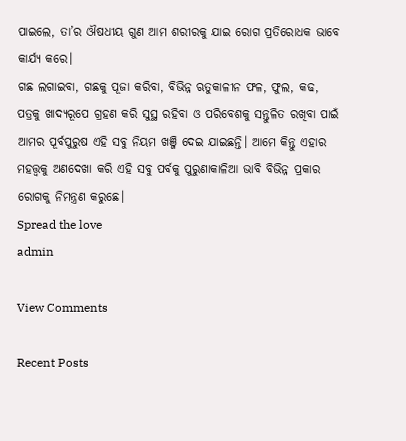ପାଇଲେ, ତା’ର ଔଷଧୀୟ ଗୁଣ ଆମ ଶରୀରକୁ ଯାଇ ରୋଗ ପ୍ରତିରୋଧକ ଭାବେ କାର୍ଯ୍ୟ କରେ।
ଗଛ ଲଗାଇବା, ଗଛକୁ ପୂଜା କରିବା, ବିଭିନ୍ନ ଋତୁକାଳୀନ ଫଳ, ଫୁଲ, କଢ, ପତ୍ରକୁ ଖାଦ୍ୟରୂପେ ଗ୍ରହଣ କରି ସୁସ୍ଥ ରହିବା ଓ ପରିବେଶକୁ ସନ୍ତୁଳିତ ରଖିବା ପାଇଁ ଆମର ପୂର୍ବପୁରୁଷ ଏହି ସବୁ ନିୟମ ଖଞ୍ଜି ଦେଇ ଯାଇଛନ୍ତି। ଆମେ କିନ୍ତୁ ଏହାର ମହତ୍ତ୍ଵକୁ ଅଣଦେଖା କରି ଏହି ସବୁ ପର୍ବକୁ ପୁରୁଣାକାଳିଆ ଭାବି ବିଭିନ୍ନ ପ୍ରକାର ରୋଗକୁ ନିମନ୍ତ୍ରଣ କରୁଛେ।
Spread the love
admin

View Comments

Recent Posts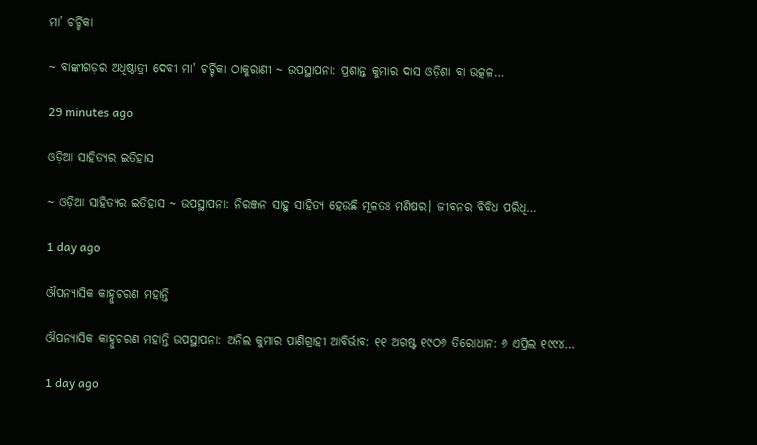ମା’ ଚର୍ଚ୍ଚିକା

~ ବାଙ୍କୀଗଡ଼ର ଅଧିଷ୍ଠାତ୍ରୀ ଦେବୀ ମା' ଚର୍ଚ୍ଚିକା ଠାକୁରାଣୀ ~ ଉପସ୍ଥାପନା: ପ୍ରଶାନ୍ତ କୁମାର ଦାସ ଓଡ଼ିଶା ବା ଉତ୍କଳ…

29 minutes ago

ଓଡ଼ିଆ ସାହିତ୍ୟର ଇତିହାସ

~ ଓଡ଼ିଆ ସାହିତ୍ୟର ଇତିହାସ ~ ଉପସ୍ଥାପନା: ନିରଞ୍ଜନ ସାହୁ ସାହିତ୍ୟ ହେଉଛି ମୂଳତଃ ମଣିଷର। ଜୀବନର ବିବିଧ ପରିଧି…

1 day ago

ଔପନ୍ୟାସିକ କାହ୍ନୁଚରଣ ମହାନ୍ତି

ଔପନ୍ୟାସିକ କାହ୍ନୁଚରଣ ମହାନ୍ତି ଉପସ୍ଥାପନା: ଅନିଲ କୁମାର ପାଣିଗ୍ରାହୀ ଆବିର୍ଭାବ: ୧୧ ଅଗଷ୍ଟ ୧୯ଠ୬ ତିରୋଧାନ: ୬ ଏପ୍ରିଲ ୧୯୯୪…

1 day ago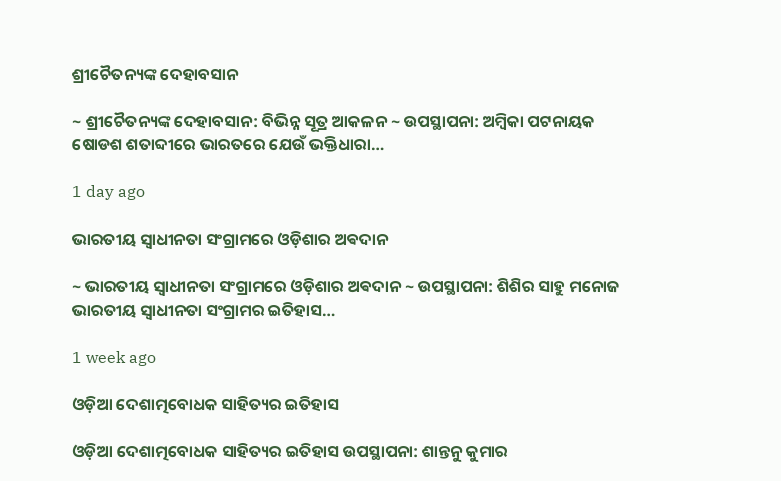ଶ୍ରୀଚୈତନ୍ୟଙ୍କ ଦେହାବସାନ

~ ଶ୍ରୀଚୈତନ୍ୟଙ୍କ ଦେହାବସାନ: ବିଭିନ୍ନ ସୂତ୍ର ଆକଳନ ~ ଉପସ୍ଥାପନା: ଅମ୍ବିକା ପଟନାୟକ ଷୋଡଶ ଶତାବ୍ଦୀରେ ଭାରତରେ ଯେଉଁ ଭକ୍ତିଧାରା…

1 day ago

ଭାରତୀୟ ସ୍ୱାଧୀନତା ସଂଗ୍ରାମରେ ଓଡ଼ିଶାର ଅଵଦାନ

~ ଭାରତୀୟ ସ୍ୱାଧୀନତା ସଂଗ୍ରାମରେ ଓଡ଼ିଶାର ଅଵଦାନ ~ ଉପସ୍ଥାପନା: ଶିଶିର ସାହୁ ମନୋଜ ଭାରତୀୟ ସ୍ଵାଧୀନତା ସଂଗ୍ରାମର ଇତିହାସ…

1 week ago

ଓଡ଼ିଆ ଦେଶାତ୍ମବୋଧକ ସାହିତ୍ୟର ଇତିହାସ

ଓଡ଼ିଆ ଦେଶାତ୍ମବୋଧକ ସାହିତ୍ୟର ଇତିହାସ ଉପସ୍ଥାପନା: ଶାନ୍ତନୁ କୁମାର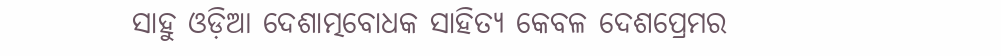ସାହୁ ଓଡ଼ିଆ ଦେଶାତ୍ମବୋଧକ ସାହିତ୍ୟ କେବଳ ଦେଶପ୍ରେମର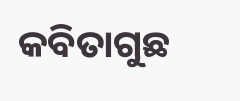କବିତାଗୁଛ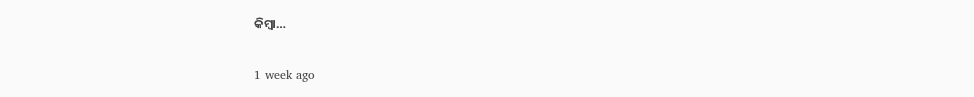କିମ୍ବା…

1 week ago